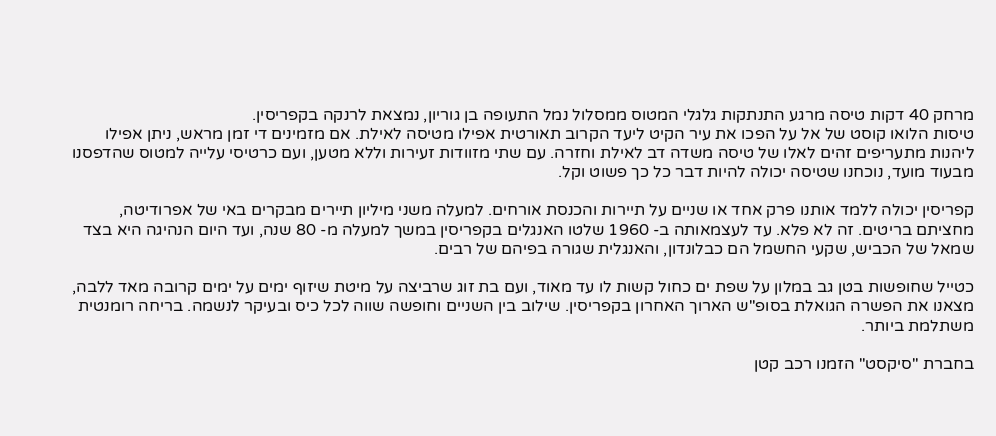מרחק 40 דקות טיסה מרגע התנתקות גלגלי המטוס ממסלול נמל התעופה בן גוריון, נמצאת לרנקה בקפריסין.
טיסות הלואו קוסט של אל על הפכו את עיר הקיט ליעד הקרוב תאורטית אפילו מטיסה לאילת. אם מזמינים די זמן מראש, ניתן אפילו ליהנות מתעריפים זהים לאלו של טיסה משדה דב לאילת וחזרה. עם שתי מזוודות זעירות וללא מטען, ועם כרטיסי עלייה למטוס שהדפסנו מבעוד מועד, נוכחנו שטיסה יכולה להיות דבר כל כך פשוט וקל.

קפריסין יכולה ללמד אותנו פרק אחד או שניים על תיירות והכנסת אורחים. למעלה משני מיליון תיירים מבקרים באי של אפרודיטה, מחציתם בריטים. זה לא פלא. עד לעצמאותה ב- 1960 שלטו האנגלים בקפריסין במשך למעלה מ- 80 שנה, ועד היום הנהיגה היא בצד שמאל של הכביש, שקעי החשמל הם כבלונדון, והאנגלית שגורה בפיהם של רבים.

כטייל שחופשות בטן גב במלון על שפת ים כחול קשות לו עד מאוד, ועם בת זוג שרביצה על מיטת שיזוף ימים על ימים קרובה מאד ללבה, מצאנו את הפשרה הגואלת בסופ"ש הארוך האחרון בקפריסין. שילוב בין השניים וחופשה שווה לכל כיס ובעיקר לנשמה. בריחה רומנטית משתלמת ביותר.

בחברת "סיקסט" הזמנו רכב קטן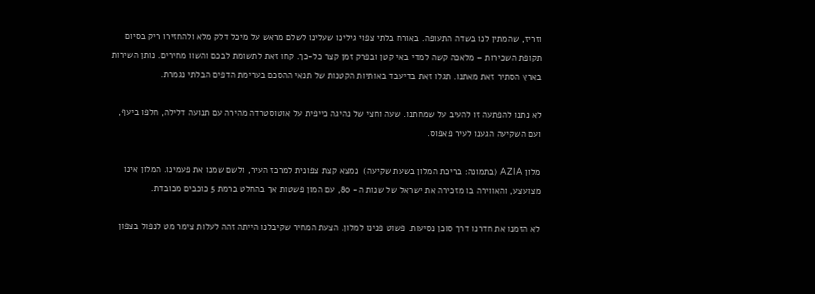וזריז, שהמתין לנו בשדה התעופה. באורח בלתי צפוי גילינו שעלינו לשלם מראש על מיכל דלק מלא ולהחזירו ריק בסיום תקופת השכירות – מלאכה קשה למדי באי קטן ובפרק זמן קצר כל-כך. קחו זאת לתשומת לבכם והשוו מחירים. נותן השירות בארץ הסתיר זאת מאתנו. תגלו זאת בדיעבד באותיות הקטנות של תנאי ההסכם בערימת הדפים הבלתי נגמרת.

לא נתנו להפתעה זו להעיב על שמחתנו. שעה וחצי של נהיגה כייפית על אוטוסטרדה מהירה עם תנועה דלילה, חלפו ביעף, ועם השקיעה הגענו לעיר פאפוס.

מלון AZIA (בתמונה: בריכת המלון בשעת שקיעה)  נמצא קצת צפונית למרכז העיר, ולשם שמנו את פעמינו. המלון אינו מצועצע, והאווירה בו מזכירה את ישראל של שנות ה- 80, עם המון פשטות אך בהחלט ברמת 5 כוכבים מכובדת.

לא הזמנו את חדרנו דרך סוכן נסיעות. פשוט פנינו למלון. הצעת המחיר שקיבלנו הייתה זהה לעלות צימר מט לנפול בצפון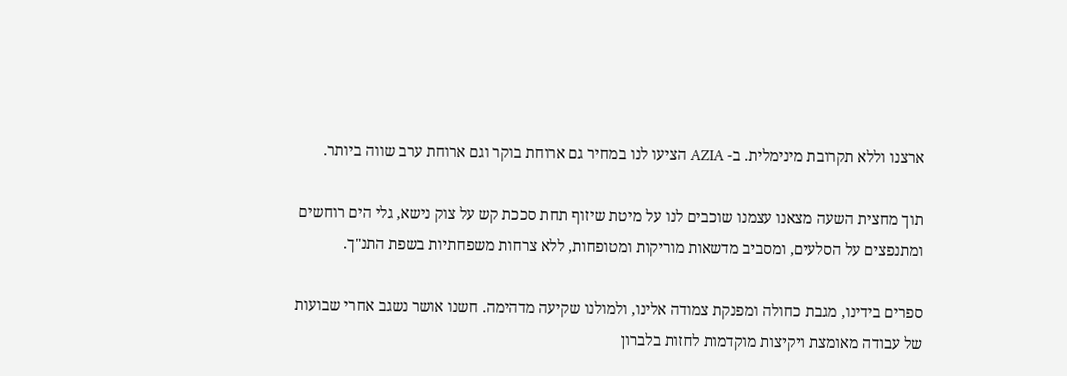ארצנו וללא תקרובת מינימלית. ב- AZIA הציעו לנו במחיר גם ארוחת בוקר וגם ארוחת ערב שווה ביותר.

תוך מחצית השעה מצאנו עצמנו שוכבים לנו על מיטת שיזוף תחת סככת קש על צוק נישא, גלי הים רוחשים ומתנפצים על הסלעים, ומסביב מדשאות מוריקות ומטופחות, ללא צרחות משפחתיות בשפת התנ"ך.

ספרים בידינו, מגבת כחולה ומפנקת צמודה אלינו, ולמולנו שקיעה מדהימה. חשנו אושר נשגב אחרי שבועות של עבודה מאומצת ויקיצות מוקדמות לחזות בלברון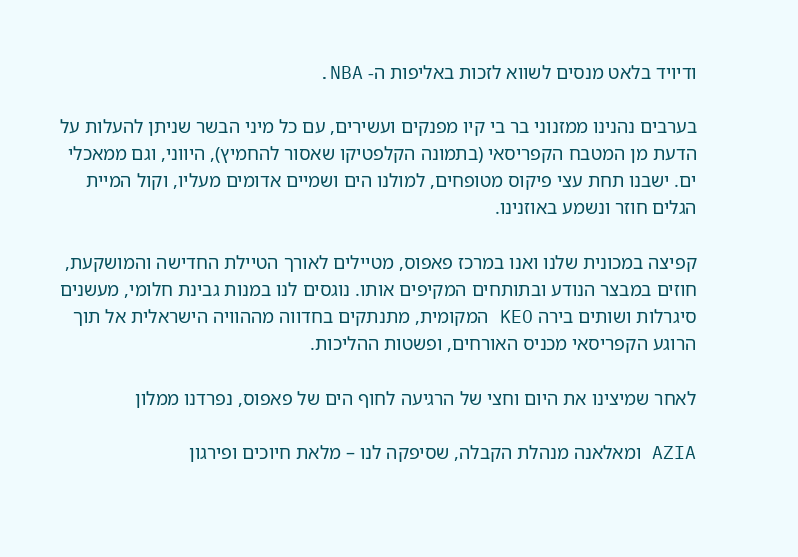ודיויד בלאט מנסים לשווא לזכות באליפות ה- NBA.

בערבים נהנינו ממזנוני בר בי קיו מפנקים ועשירים, עם כל מיני הבשר שניתן להעלות על הדעת מן המטבח הקפריסאי (בתמונה הקלפטיקו שאסור להחמיץ), היווני, וגם ממאכלי ים. ישבנו תחת עצי פיקוס מטופחים, למולנו הים ושמיים אדומים מעליו, וקול המיית הגלים חוזר ונשמע באוזנינו.

קפיצה במכונית שלנו ואנו במרכז פאפוס, מטיילים לאורך הטיילת החדישה והמושקעת, חוזים במבצר הנודע ובתותחים המקיפים אותו. נוגסים לנו במנות גבינת חלומי, מעשנים סיגרלות ושותים בירה KEO המקומית, מתנתקים בחדווה מההוויה הישראלית אל תוך הרוגע הקפריסאי מכניס האורחים, ופשטות ההליכות.

לאחר שמיצינו את היום וחצי של הרגיעה לחוף הים של פאפוס, נפרדנו ממלון

AZIA ומאלאנה מנהלת הקבלה, שסיפקה לנו – מלאת חיוכים ופירגון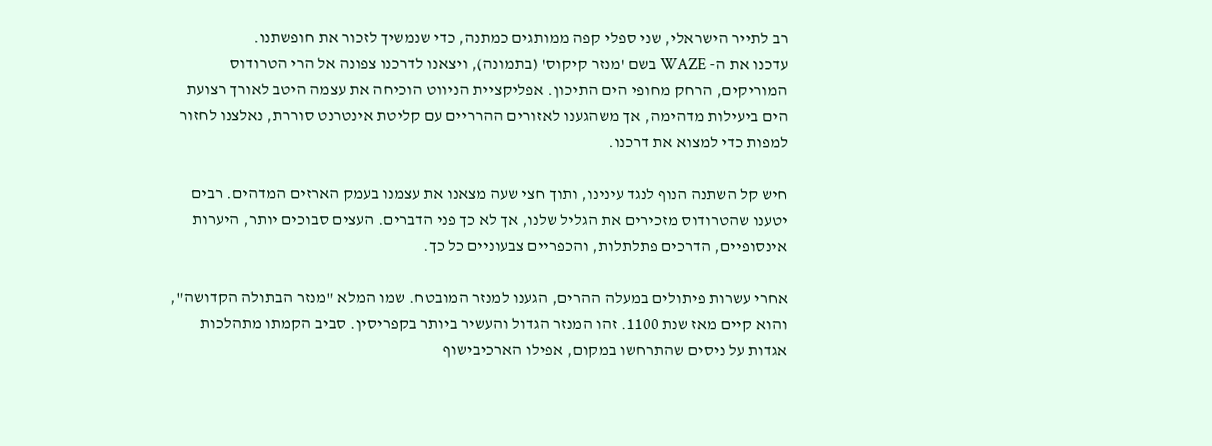רב לתייר הישראלי, שני ספלי קפה ממותגים כמתנה, כדי שנמשיך לזכור את חופשתנו.
עדכנו את ה- WAZE בשם 'מנזר קיקוס' (בתמונה), ויצאנו לדרכנו צפונה אל הרי הטרודוס המוריקים, הרחק מחופי הים התיכון. אפליקציית הניווט הוכיחה את עצמה היטב לאורך רצועת הים ביעילות מדהימה, אך משהגענו לאזורים ההרריים עם קליטת אינטרנט סוררת, נאלצנו לחזור למפות כדי למצוא את דרכנו.

חיש קל השתנה הנוף לנגד עינינו, ותוך חצי שעה מצאנו את עצמנו בעמק הארזים המדהים. רבים יטענו שהטרודוס מזכירים את הגליל שלנו, אך לא כך פני הדברים. העצים סבוכים יותר, היערות אינסופיים, הדרכים פתלתלות, והכפריים צבעוניים כל כך.

אחרי עשרות פיתולים במעלה ההרים, הגענו למנזר המובטח. שמו המלא "מנזר הבתולה הקדושה", והוא קיים מאז שנת 1100. זהו המנזר הגדול והעשיר ביותר בקפריסין. סביב הקמתו מתהלכות אגדות על ניסים שהתרחשו במקום, אפילו הארכיבישוף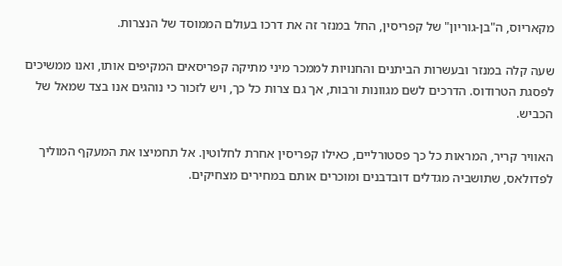מקאריוס, ה"בן-גוריון" של קפריסין, החל במנזר זה את דרכו בעולם הממוסד של הנצרות.

שעה קלה במנזר ובעשרות הביתנים והחנויות לממכר מיני מתיקה קפריסאים המקיפים אותו, ואנו ממשיכים לפסגת הטרודוס. הדרכים לשם מגוונות ורבות, אך גם צרות כל כך, ויש לזכור כי נוהגים אנו בצד שמאל של הכביש.

האוויר קריר, המראות כל כך פסטורליים, כאילו קפריסין אחרת לחלוטין. אל תחמיצו את המעקף המוליך לפדולאס, שתושביה מגדלים דובדבנים ומוכרים אותם במחירים מצחיקים.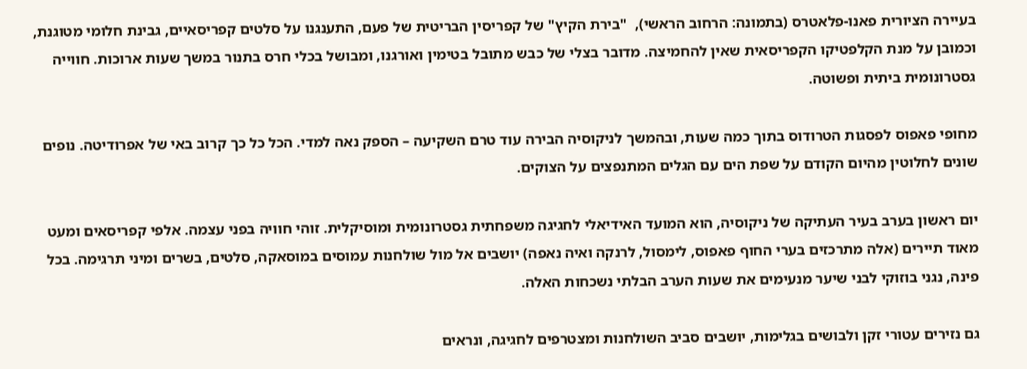בעיירה הציורית פאנו-פלאטרס (בתמונה: הרחוב הראשי),  "בירת הקיץ" של קפריסין הבריטית של פעם, התענגנו על סלטים קפריסאיים, גבינת חלומי מטוגנת, וכמובן על מנת הקלפטיקו הקפריסאית שאין להחמיצה. מדובר בצלי של כבש מתובל בטימין ואורגנו, ומבושל בכלי חרס בתנור במשך שעות ארוכות. חווייה גסטרונומית ביתית ופשוטה.

מחופי פאפוס לפסגות הטרודוס בתוך כמה שעות, ובהמשך לניקוסיה הבירה עוד טרם השקיעה – הספק נאה למדי. הכל כל כך קרוב באי של אפרודיטה. נופים שונים לחלוטין מהיום הקודם על שפת הים עם הגלים המתנפצים על הצוקים.

יום ראשון בערב בעיר העתיקה של ניקוסיה, הוא המועד האידיאלי לחגיגה משפחתית גסטרונומית ומוסיקלית. זוהי חוויה בפני עצמה. אלפי קפריסאים ומעט מאוד תיירים (אלה מתרכזים בערי החוף פאפוס, לימסול, לרנקה ואיה נאפה) יושבים אל מול שולחנות עמוסים במוסאקה, סלטים, בשרים ומיני תרגימה. בכל פינה, נגני בוזוקי לבני שיער מנעימים את שעות הערב הבלתי נשכחות האלה.

גם נזירים עטורי זקן ולבושים בגלימות, יושבים סביב השולחנות ומצטרפים לחגיגה, ונראים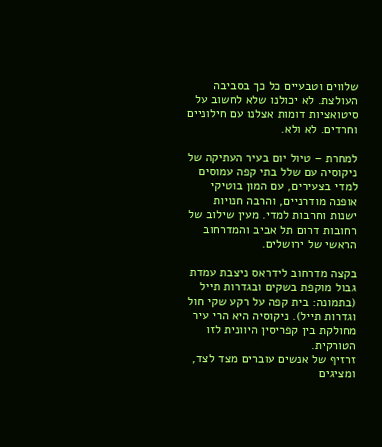שלווים וטבעיים כל כך בסביבה העולצת. לא יכולנו שלא לחשוב על סיטואציות דומות אצלנו עם חילוניים וחרדים. לא ולא.

למחרת – טיול יום בעיר העתיקה של ניקוסיה עם שלל בתי קפה עמוסים למדי בצעירים, עם המון בוטיקי אופנה מודרניים, והרבה חנויות ישנות וחרבות למדי. מעין שילוב של רחובות דרום תל אביב והמדרחוב הראשי של ירושלים.

בקצה מדרחוב לידראס ניצבת עמדת גבול מוקפת בשקים ובגדרות תייל (בתמונה: בית קפה על רקע שקי חול וגדרות תייל). ניקוסיה היא הרי עיר מחולקת בין קפריסין היוונית לזו הטורקית.
זרזיף של אנשים עוברים מצד לצד, ומציגים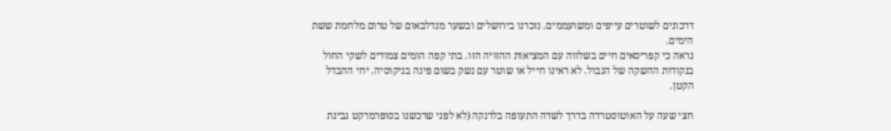דרכונים לשוטרים עייפים ומשועממים. נזכרנו בירושלים ובשער מנדלבאום של טרום מלחמת ששת הימים.
נראה כי קפריסאים חיים בשלווה עם המציאות ההזויה הזו. בתי קפה הומים צמודים לשקי החול בנקודות ההשקה של הגבול. לא ראינו חייל או שוטר עם נשק בשום פינה בניקוסיה. יחי ההבדל הקטן.

חצי שעה על האוטוסטרדה בדרך לשדה התעופה בלרנקה (לא לפני שרכשנו בסופרמרקט גבינת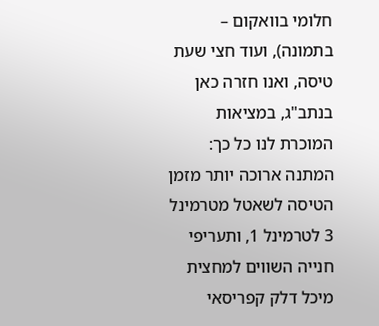חלומי בוואקום – בתמונה), ועוד חצי שעת טיסה, ואנו חזרה כאן בנתב"ג, במציאות המוכרת לנו כל כך: המתנה ארוכה יותר מזמן הטיסה לשאטל מטרמינל 3 לטרמינל 1, ותעריפי חנייה השווים למחצית מיכל דלק קפריסאי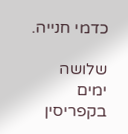כדמי חנייה.

שלושה ימים בקפריסין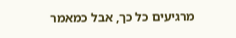מרגיעים כל כך, אבל כמאמר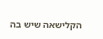הקלישאה שיש בה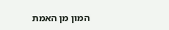המון מן האמת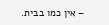– אין כמו בבית.